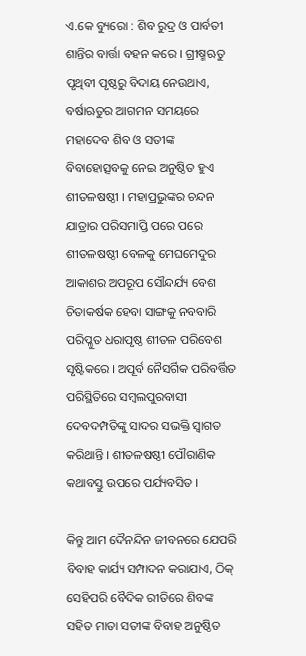ଏ.କେ ବ୍ୟୁରୋ : ଶିବ ରୁଦ୍ର ଓ ପାର୍ବତୀ ଶାନ୍ତିର ବାର୍ତ୍ତା ବହନ କରେ । ଗ୍ରୀଷ୍ମଋତୁ ପୃଥିବୀ ପୃଷ୍ଠରୁ ବିଦାୟ ନେଉଥାଏ, ବର୍ଷାଋତୁର ଆଗମନ ସମୟରେ ମହାଦେବ ଶିବ ଓ ସତୀଙ୍କ ବିବାହୋତ୍ସବକୁ ନେଇ ଅନୁଷ୍ଠିତ ହୁଏ ଶୀତଳଷଷ୍ଠୀ । ମହାପ୍ରଭୁଙ୍କର ଚନ୍ଦନ ଯାତ୍ରାର ପରିସମାପ୍ତି ପରେ ପରେ ଶୀତଳଷଷ୍ଠୀ ବେଳକୁ ମେଘମେଦୁର ଆକାଶର ଅପରୂପ ସୌନ୍ଦର୍ଯ୍ୟ ବେଶ ଚିତାକର୍ଷକ ହେବା ସାଙ୍ଗକୁ ନବବାରି ପରିପ୍ଳୁତ ଧରାପୃଷ୍ଠ ଶୀତଳ ପରିବେଶ ସୃଷ୍ଟିକରେ । ଅପୂର୍ବ ନୈସର୍ଗିକ ପରିବର୍ତ୍ତିତ ପରିସ୍ଥିତିରେ ସମ୍ବଲପୁରବାସୀ ଦେବଦମ୍ପତିଙ୍କୁ ସାଦର ସଭକ୍ତି ସ୍ୱାଗତ କରିଥାନ୍ତି । ଶୀତଳଷଷ୍ଠୀ ପୌରାଣିକ କଥାବସ୍ତୁ ଉପରେ ପର୍ଯ୍ୟବସିତ ।

କିନ୍ତୁ ଆମ ଦୈନନ୍ଦିନ ଜୀବନରେ ଯେପରି ବିବାହ କାର୍ଯ୍ୟ ସମ୍ପାଦନ କରାଯାଏ, ଠିକ୍ ସେହିପରି ବୈଦିକ ରୀତିରେ ଶିବଙ୍କ ସହିତ ମାତା ସତୀଙ୍କ ବିବାହ ଅନୁଷ୍ଠିତ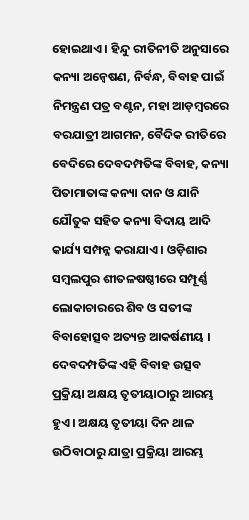ହୋଇଥାଏ । ହିନ୍ଦୁ ରୀତିନୀତି ଅନୁସାରେ କନ୍ୟା ଅନ୍ୱେଷଣ, ନିର୍ବନ୍ଧ, ବିବାହ ପାଇଁ ନିମନ୍ତ୍ରଣ ପତ୍ର ବଣ୍ଟନ, ମହା ଆଡ଼ମ୍ବରରେ ବରଯାତ୍ରୀ ଆଗମନ, ବୈଦିକ ରୀତିରେ ବେଦିରେ ଦେବଦମ୍ପତିଙ୍କ ବିବାହ, କନ୍ୟା ପିତାମାତାଙ୍କ କନ୍ୟା ଦାନ ଓ ଯାନି ଯୌତୁକ ସହିତ କନ୍ୟା ବିଦାୟ ଆଦି କାର୍ଯ୍ୟ ସମ୍ପନ୍ନ କରାଯାଏ । ଓଡ଼ିଶାର ସମ୍ବଲପୁର ଶୀତଳଷଷ୍ଠୀରେ ସମ୍ପୂର୍ଣ୍ଣ ଲୋକାଚାରରେ ଶିବ ଓ ସତୀଙ୍କ ବିବାହୋତ୍ସବ ଅତ୍ୟନ୍ତ ଆକର୍ଷଣୀୟ । ଦେବଦମ୍ପତିଙ୍କ ଏହି ବିବାହ ଉତ୍ସବ ପ୍ରକ୍ରିୟା ଅକ୍ଷୟ ତୃତୀୟାଠାରୁ ଆରମ୍ଭ ହୁଏ । ଅକ୍ଷୟ ତୃତୀୟା ଦିନ ଥାଳ ଉଠିବାଠାରୁ ଯାତ୍ରା ପ୍ରକ୍ରିୟା ଆରମ୍ଭ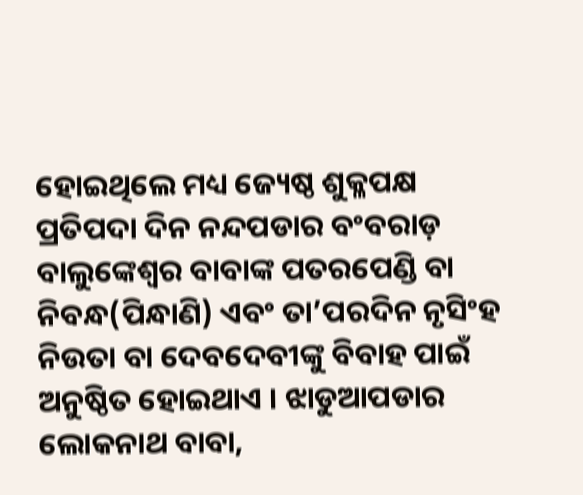ହୋଇଥିଲେ ମଧ୍ୟ ଜ୍ୟେଷ୍ଠ ଶୁକ୍ଳପକ୍ଷ ପ୍ରତିପଦା ଦିନ ନନ୍ଦପଡାର ବଂବରାଡ଼ ବାଲୁଙ୍କେଶ୍ୱର ବାବାଙ୍କ ପତରପେଣ୍ଡି ବା ନିବନ୍ଧ(ପିନ୍ଧାଣି) ଏବଂ ତା’ପରଦିନ ନୃସିଂହ ନିଉତା ବା ଦେବଦେବୀଙ୍କୁ ବିବାହ ପାଇଁ ଅନୁଷ୍ଠିତ ହୋଇଥାଏ । ଝାଡୁଆପଡାର ଲୋକନାଥ ବାବା,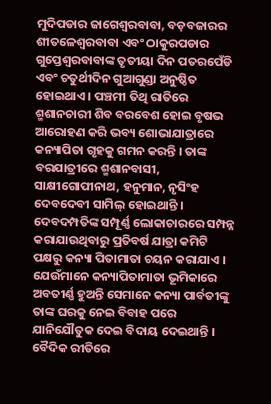ମୁଦିପଡାର ଜାଗେଶ୍ୱରବାବା, ବଡ଼ବଜାରର ଶୀତଳେଶ୍ୱରବାବା ଏବଂ ଠାକୁରପଡାର ଗୁପ୍ତେଶ୍ୱରବାବାଙ୍କ ତୃତୀୟା ଦିନ ପତରପେଁଡି ଏବଂ ଚତୁର୍ଥୀଦିନ ଗୁଆଗୁଣ୍ଡା ଅନୁଷ୍ଠିତ ହୋଇଥାଏ । ପଞ୍ଚମୀ ତିଥି ରାତିରେ ଶ୍ମଶାନଚାରୀ ଶିବ ବରବେଶ ହୋଇ ବୃଷଭ ଆରୋହଣ କରି ଭବ୍ୟ ଶୋଭାଯାତ୍ରାରେ କନ୍ୟାପିତା ଗୃହକୁ ଗମନ କରନ୍ତି । ତାଙ୍କ ବରଯାତ୍ରୀରେ ଶ୍ମଶାନବାସୀ, ସାକ୍ଷୀଗୋପୀନାଥ, ହନୁମାନ, ନୃସିଂହ ଦେବଦେବୀ ସାମିଲ୍ ହୋଇଥାନ୍ତି । ଦେବଦମ୍ପତିଙ୍କ ସମ୍ପୂର୍ଣ୍ଣ ଲୋକାଚାରରେ ସମ୍ପନ୍ନ କରାଯାଉଥିବାରୁ ପ୍ରତିବର୍ଷ ଯାତ୍ରା କମିଟି ପକ୍ଷରୁ କନ୍ୟା ପିତାମାତା ଚୟନ କରାଯାଏ । ଯେଉଁମାନେ କନ୍ୟାପିତାମାତା ଭୂମିକାରେ ଅବତୀର୍ଣ୍ଣ ହୁଅନ୍ତି ସେମାନେ କନ୍ୟା ପାର୍ବତୀଙ୍କୁ ତାଙ୍କ ଘରକୁ ନେଇ ବିବାହ ପରେ ଯାନିଯୌତୁକ ଦେଇ ବିଦାୟ ଦେଇଥାନ୍ତି । ବୈଦିକ ରୀତିରେ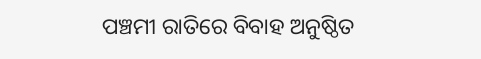ପଞ୍ଚମୀ ରାତିରେ ବିବାହ ଅନୁଷ୍ଠିତ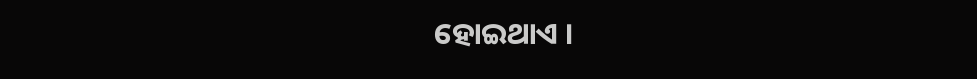ହୋଇଥାଏ ।